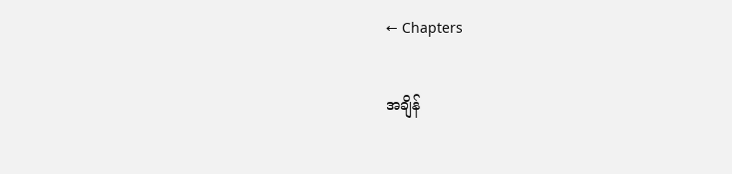← Chapters

အချိန်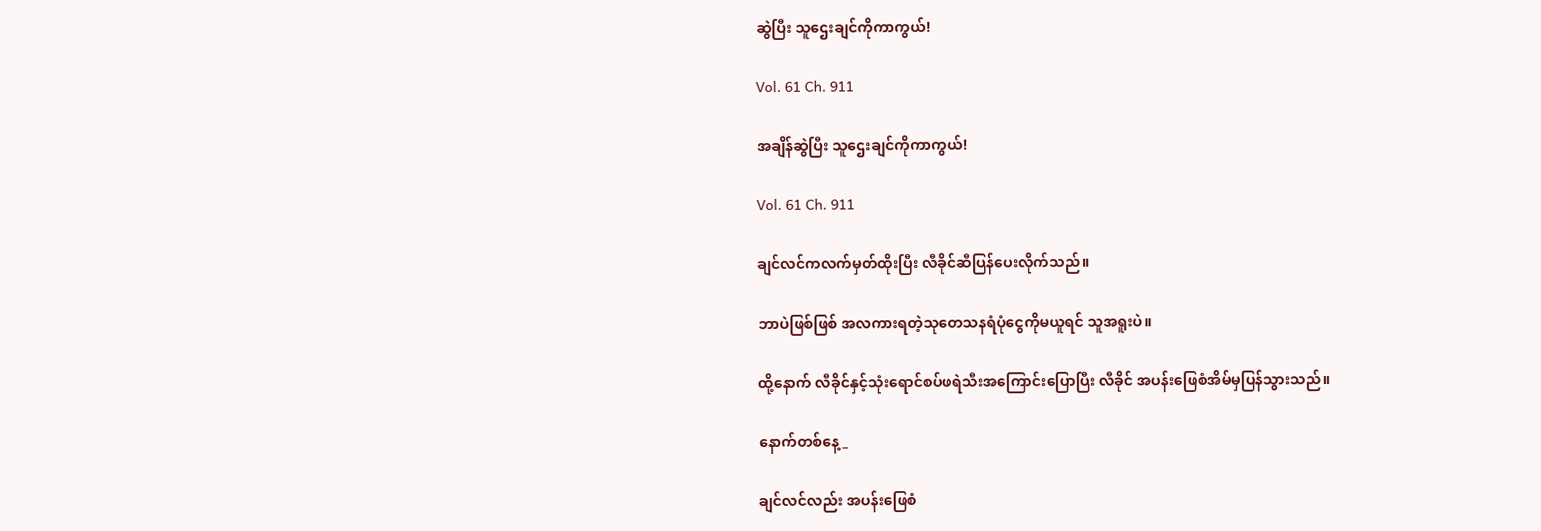ဆွဲပြီး သူဌေးချင်ကိုကာကွယ်!

Vol. 61 Ch. 911

အချိန်ဆွဲပြီး သူဌေးချင်ကိုကာကွယ်!

Vol. 61 Ch. 911

ချင်လင်ကလက်မှတ်ထိုးပြီး လီခိုင်ဆီပြန်ပေးလိုက်သည်။

ဘာပဲဖြစ်ဖြစ် အလကားရတဲ့သုတေသနရံပုံငွေကိုမယူရင် သူအရူးပဲ။

ထို့နောက် လီခိုင်နှင့်သုံးရောင်စပ်ဖရဲသီးအကြောင်းပြောပြီး လီခိုင် အပန်းဖြေစံအိမ်မှပြန်သွားသည်။

နောက်တစ်နေ့_

ချင်လင်လည်း အပန်းဖြေစံ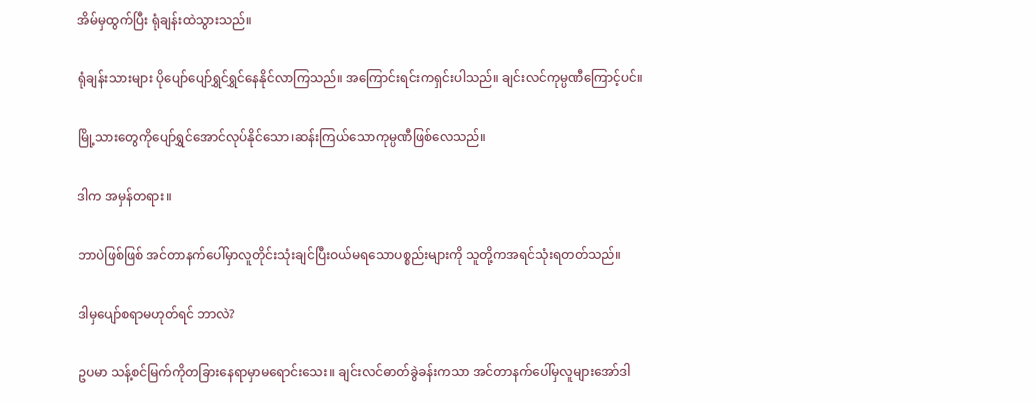အိမ်မှထွက်ပြီး ရုံချန်းထဲသွားသည်။

ရုံချန်းသားများ ပိုပျော်ပျော်ရွှင်ရွှင်နေနိုင်လာကြသည်။ အကြောင်းရင်းကရှင်းပါသည်။ ချင်းလင်ကုမ္ပဏီကြောင့်ပင်။

မြို့သားတွေကိုပျော်ရွှင်အောင်လုပ်နိုင်သော၊ဆန်းကြယ်သောကုမ္ပဏီဖြစ်လေသည်။

ဒါက အမှန်တရား။

ဘာပဲဖြစ်ဖြစ် အင်တာနက်ပေါ်မှာလူတိုင်းသုံးချင်ပြီးဝယ်မရသောပစ္စည်းများကို သူတို့ကအရင်သုံးရတတ်သည်။

ဒါမှပျော်စရာမဟုတ်ရင် ဘာလဲ?

ဥပမာ သန့်စင်မြက်ကိုတခြားနေရာမှာမရောင်းသေး။ ချင်းလင်ဓာတ်ခွဲခန်းကသာ အင်တာနက်ပေါ်မှလူများအော်ဒါ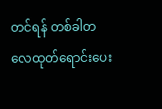တင်ရန် တစ်ခါတလေထုတ်ရောင်းပေး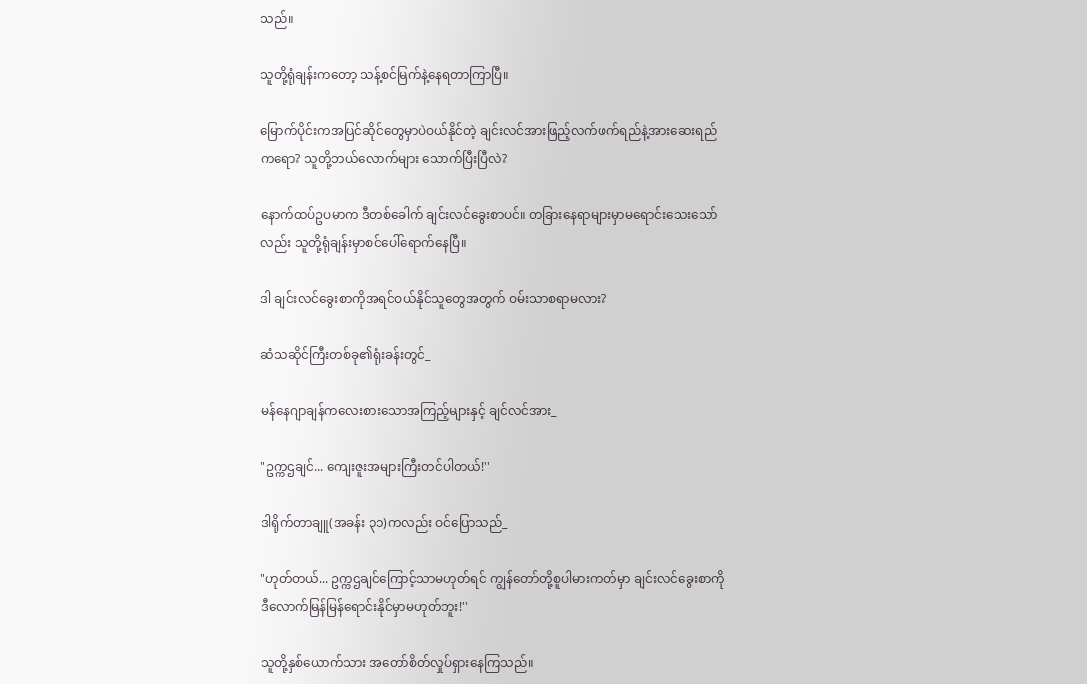သည်။

သူတို့ရုံချန်းကတော့ သန့်စင်မြက်နဲ့နေရတာကြာပြီ။

မြောက်ပိုင်းကအပြင်ဆိုင်တွေမှာပဲဝယ်နိုင်တဲ့ ချင်းလင်အားဖြည့်လက်ဖက်ရည်နဲ့အားဆေးရည်ကရော? သူတို့ဘယ်လောက်များ သောက်ပြီးပြီလဲ?

နောက်ထပ်ဥပမာက ဒီတစ်ခေါက် ချင်းလင်ခွေးစာပင်။ တခြားနေရာများမှာမရောင်းသေးသော်လည်း သူတို့ရုံချန်းမှာစင်ပေါ်ရောက်နေပြီ။

ဒါ ချင်းလင်ခွေးစာကိုအရင်ဝယ်နိုင်သူတွေအတွက် ဝမ်းသာစရာမလား?

ဆံသဆိုင်ကြီးတစ်ခု၏ရုံးခန်းတွင်_

မန်နေဂျာချန်ကလေးစားသောအကြည့်များနှင့် ချင်လင်အား_

"ဥက္ကဌချင်... ကျေးဇူးအများကြီးတင်ပါတယ်!''

ဒါရိုက်တာချူ(အခန်း ၃၁)ကလည်း ဝင်ပြောသည်_

"ဟုတ်တယ်... ဥက္ကဌချင်ကြောင့်သာမဟုတ်ရင် ကျွန်တော်တို့စူပါမားကတ်မှာ ချင်းလင်ခွေးစာကိုဒီလောက်မြန်မြန်ရောင်းနိုင်မှာမဟုတ်ဘူး!''

သူတို့နှစ်ယောက်သား အတော်စိတ်လှုပ်ရှားနေကြသည်။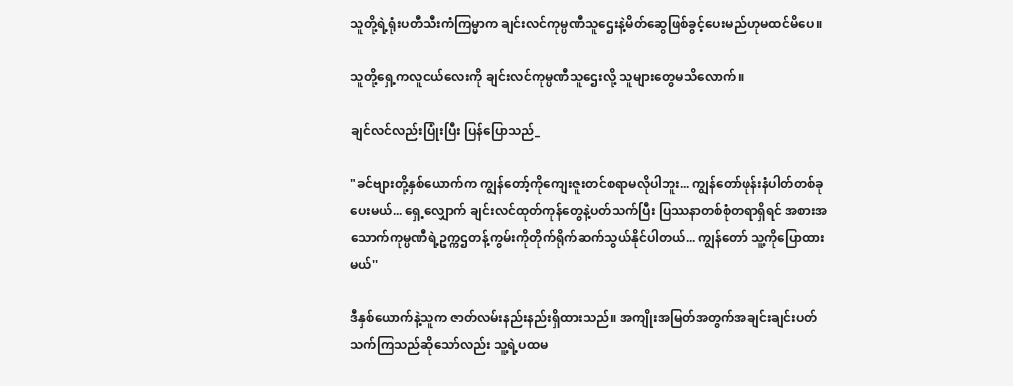သူတို့ရဲ့ရုံးပတီသီးကံကြမ္မာက ချင်းလင်ကုမ္ပဏီသူဌေးနဲ့မိတ်ဆွေဖြစ်ခွင့်ပေးမည်ဟုမထင်မိပေ။

သူတို့ရှေ့ကလူငယ်လေးကို ချင်းလင်ကုမ္ပဏီသူဌေးလို့ သူများတွေမသိလောက်။

ချင်လင်လည်းပြုံးပြီး ပြန်ပြောသည်_

"ခင်ဗျားတို့နှစ်ယောက်က ကျွန်တော့်ကိုကျေးဇူးတင်စရာမလိုပါဘူး... ကျွန်တော်ဖုန်းနံပါတ်တစ်ခုပေးမယ်... ရှေ့လျှောက် ချင်းလင်ထုတ်ကုန်တွေနဲ့ပတ်သက်ပြီး ပြဿနာတစ်စုံတရာရှိရင် အစားအသောက်ကုမ္ပဏီရဲ့ဥက္ကဌတန့်ကွမ်းကိုတိုက်ရိုက်ဆက်သွယ်နိုင်ပါတယ်... ကျွန်တော် သူ့ကိုပြောထားမယ်''

ဒီနှစ်ယောက်နဲ့သူက ဇာတ်လမ်းနည်းနည်းရှိထားသည်။ အကျိုးအမြတ်အတွက်အချင်းချင်းပတ်သက်ကြသည်ဆိုသော်လည်း သူ့ရဲ့ပထမ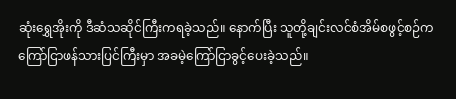ဆုံးရွှေအိုးကို ဒီဆံသဆိုင်ကြီးကရခဲ့သည်။ နောက်ပြီး သူတို့ချင်းလင်စံအိမ်စဖွင့်စဉ်က ကြော်ငြာဖန်သားပြင်ကြီးမှာ အခမဲ့ကြော်ငြာခွင့်ပေးခဲ့သည်။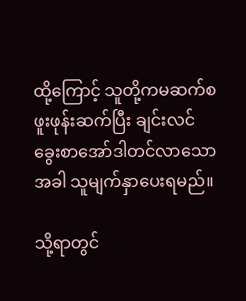ထို့ကြောင့် သူတို့ကမဆက်စဖူးဖုန်းဆက်ပြီး ချင်းလင်ခွေးစာအော်ဒါတင်လာသောအခါ သူမျက်နှာပေးရမည်။

သို့ရာတွင်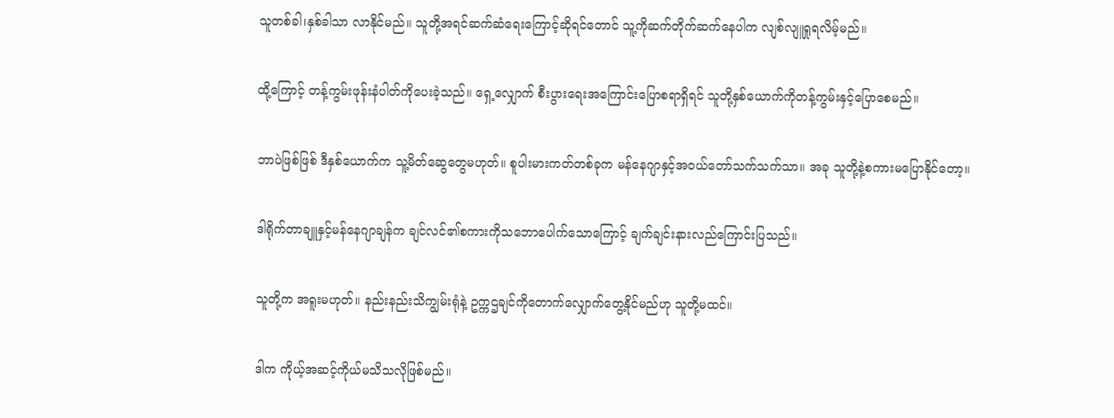သူတစ်ခါ၊နှစ်ခါသာ လာနိုင်မည်။ သူတို့အရင်ဆက်ဆံရေးကြောင့်ဆိုရင်တောင် သူ့ကိုဆက်တိုက်ဆက်နေပါက လျစ်လျူရှုရလိမ့်မည်။

ထို့ကြောင့် တန့်ကွမ်းဖုန်းနံပါတ်ကိုပေးခဲ့သည်။ ရှေ့လျှောက် စီးပွားရေးအကြောင်းပြောစရာရှိရင် သူတို့နှစ်ယောက်ကိုတန့်ကွမ်းနှင့်ပြောစေမည်။

ဘာပဲဖြစ်ဖြစ် ဒီနှစ်ယောက်က သူ့မိတ်ဆွေတွေမဟုတ်။ စူပါးမားကတ်တစ်ခုက မန်နေဂျာနှင့်အဝယ်တော်သက်သက်သာ။ အခု သူတို့နဲ့စကားမပြောနိုင်တော့။

ဒါရိုက်တာချူနှင့်မန်နေဂျာချန်က ချင်လင်၏စကားကိုသဘောပေါက်သောကြောင့် ချက်ချင်းနားလည်ကြောင်းပြသည်။

သူတို့က အရူးမဟုတ်။ နည်းနည်းသိကျွမ်းရုံနဲ့ ဥက္ကဌချင်ကိုတောက်လျှောက်တွေ့နိုင်မည်ဟု သူတို့မထင်။

ဒါက ကိုယ့်အဆင့်ကိုယ်မသိသလိုဖြစ်မည်။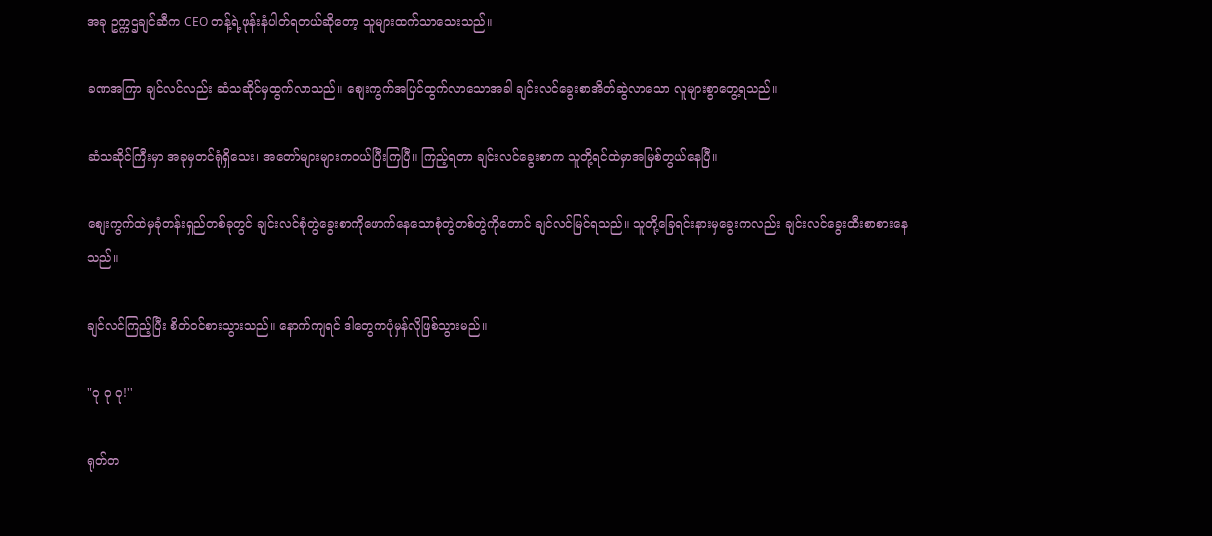အခု ဥက္ကဌချင်ဆီက CEO တန့်ရဲ့ဖုန်းနံပါတ်ရတယ်ဆိုတော့ သူများထက်သာသေးသည်။

ခဏအကြာ ချင်လင်လည်း ဆံသဆိုင်မှထွက်လာသည်။ စျေးကွက်အပြင်ထွက်လာသောအခါ ချင်းလင်ခွေးစာအိတ်ဆွဲလာသော လူများစွာတွေ့ရသည်။

ဆံသဆိုင်ကြီးမှာ အခုမှတင်ရုံရှိသေး၊ အတော်များများကဝယ်ပြီးကြပြီ။ ကြည့်ရတာ ချင်းလင်ခွေးစာက သူတို့ရင်ထဲမှာအမြစ်တွယ်နေပြီ။

စျေးကွက်ထဲမှခုံတန်းရှည်တစ်ခုတွင် ချင်းလင်စုံတွဲခွေးစာကိုဖောက်နေသောစုံတွဲတစ်တွဲကိုတောင် ချင်လင်မြင်ရသည်။ သူတို့ခြေရင်းနားမှခွေးကလည်း ချင်းလင်ခွေးထီးစာစားနေသည်။

ချင်လင်ကြည့်ပြီး စိတ်ဝင်စားသွားသည်။ နောက်ကျရင် ဒါတွေကပုံမှန်လိုဖြစ်သွားမည်။

"ဝု ဝု ဝု!''

ရုတ်တ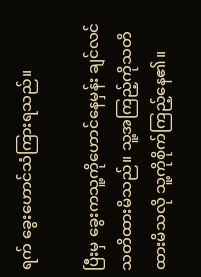ရက် ခွေးဟောင်သံကြားရသည်။

ပြီးမှ ခွေးကသူ့ကိုဟောင်နေမှန်း ချင်လင်သတိထားမိသည်။ သူ့အကြည့်ကိုသတိထားမိသလို သူ့ကိုစိုက်ကြည့်နေ၏။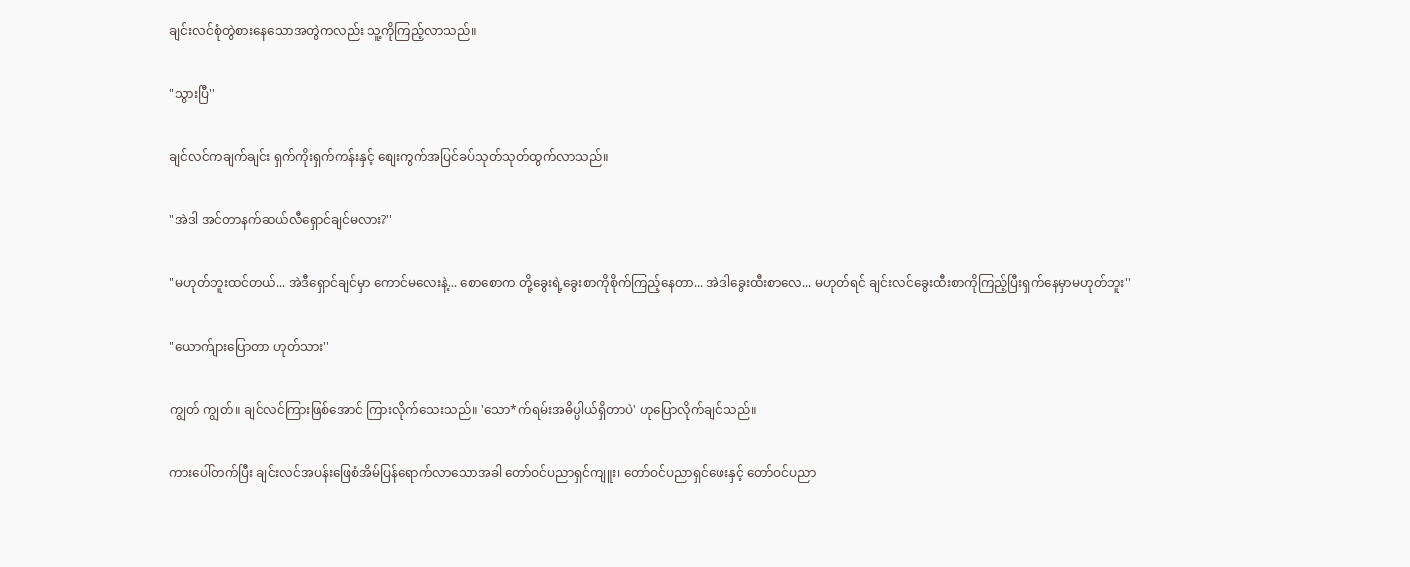ချင်းလင်စုံတွဲစားနေသောအတွဲကလည်း သူ့ကိုကြည့်လာသည်။

"သွားပြီ''

ချင်လင်ကချက်ချင်း ရှက်ကိုးရှက်ကန်းနှင့် စျေးကွက်အပြင်ခပ်သုတ်သုတ်ထွက်လာသည်။

"အဲဒါ အင်တာနက်ဆယ်လီရှောင်ချင်မလား?''

"မဟုတ်ဘူးထင်တယ်... အဲဒီရှောင်ချင်မှာ ကောင်မလေးနဲ့... စောစောက တို့ခွေးရဲ့ခွေးစာကိုစိုက်ကြည့်နေတာ... အဲဒါခွေးထီးစာလေ... မဟုတ်ရင် ချင်းလင်ခွေးထီးစာကိုကြည့်ပြီးရှက်နေမှာမဟုတ်ဘူး''

"ယောက်ျားပြောတာ ဟုတ်သား''

ကျွတ် ကျွတ်။ ချင်လင်ကြားဖြစ်အောင် ကြားလိုက်သေးသည်။ 'သော*က်ရမ်းအဓိပ္ပါယ်ရှိတာပဲ' ဟုပြောလိုက်ချင်သည်။

ကားပေါ်တက်ပြီး ချင်းလင်အပန်းဖြေစံအိမ်ပြန်ရောက်လာသောအခါ တော်ဝင်ပညာရှင်ကျူး၊ တော်ဝင်ပညာရှင်ဖေးနှင့် တော်ဝင်ပညာ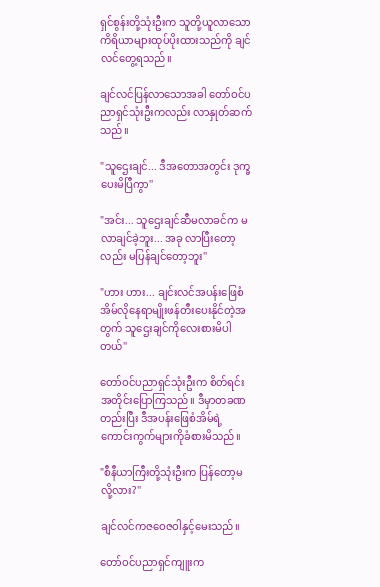ရှင်စွန်းတို့သုံးဦးက သူတို့ယူလာသောကိရိယာများထုပ်ပိုးထားသည်ကို ချင်လင်တွေ့ရသည်။

ချင်လင်ပြန်လာသောအခါ တော်ဝင်ပညာရှင်သုံးဦးကလည်း လာနှုတ်ဆက်သည်။

"သူဌေးချင်... ဒီအတောအတွင်း ဒုက္ခပေးမိပြီကွာ''

"အင်း... သူဌေးချင်ဆီမလာခင်က မလာချင်ခဲ့ဘူး... အခု လာပြီးတော့လည်း မပြန်ချင်တော့ဘူး''

"ဟား ဟား... ချင်းလင်အပန်းဖြေစံအိမ်လိုနေရာမျိုးဖန်တီးပေးနိုင်တဲ့အတွက် သူဌေးချင်ကိုလေးစားမိပါတယ်''

တော်ဝင်ပညာရှင်သုံးဦးက စိတ်ရင်းအတိုင်းပြောကြသည်။ ဒီမှာတခဏတည်းပြီး ဒီအပန်းဖြေစံအိမ်ရဲ့ကောင်းကွက်များကိုခံစားမိသည်။

"စီနီယာကြီးတို့သုံးဦးက ပြန်တော့မလို့လား?''

ချင်လင်ကဇဝေဇဝါနှင့်မေးသည်။

တော်ဝင်ပညာရှင်ကျူးက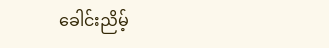ခေါင်းညိမ့်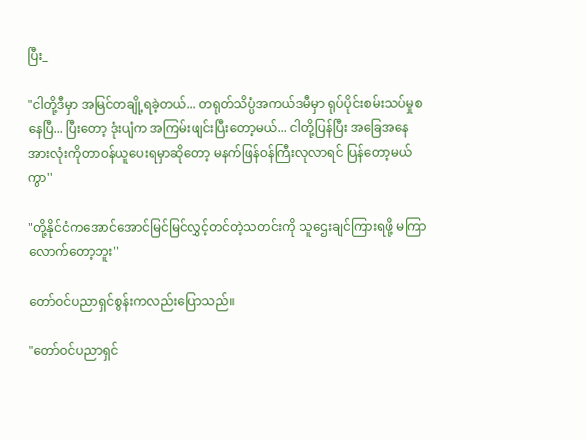ပြီး_

"ငါတို့ဒီမှာ အမြင်တချို့ရခဲ့တယ်... တရုတ်သိပ္ပံအကယ်ဒမီမှာ ရုပ်ပိုင်းစမ်းသပ်မှုစနေပြီ... ပြီးတော့ ဒုံးပျံက အကြမ်းဖျင်းပြီးတော့မယ်... ငါတို့ပြန်ပြီး အခြေအနေအားလုံးကိုတာဝန်ယူပေးရမှာဆိုတော့ မနက်ဖြန်ဝန်ကြီးလုလာရင် ပြန်တော့မယ်ကွာ''

"တို့နိုင်ငံကအောင်အောင်မြင်မြင်လွှင့်တင်တဲ့သတင်းကို သူဌေးချင်ကြားရဖို့ မကြာလောက်တော့ဘူး''

တော်ဝင်ပညာရှင်စွန်းကလည်းပြောသည်။

"တော်ဝင်ပညာရှင်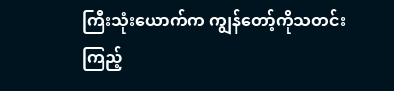ကြီးသုံးယောက်က ကျွန်တော့်ကိုသတင်းကြည့်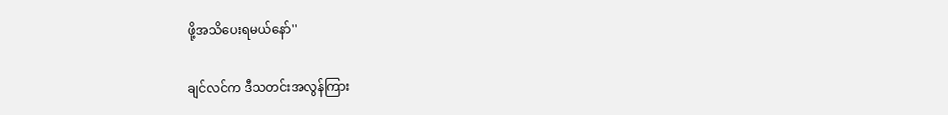ဖို့အသိပေးရမယ်နော်''

ချင်လင်က ဒီသတင်းအလွန်ကြား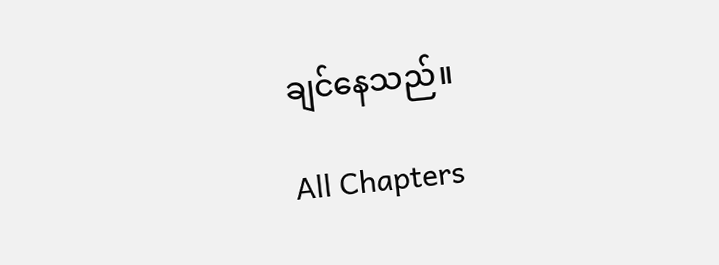ချင်နေသည်။

All Chapters